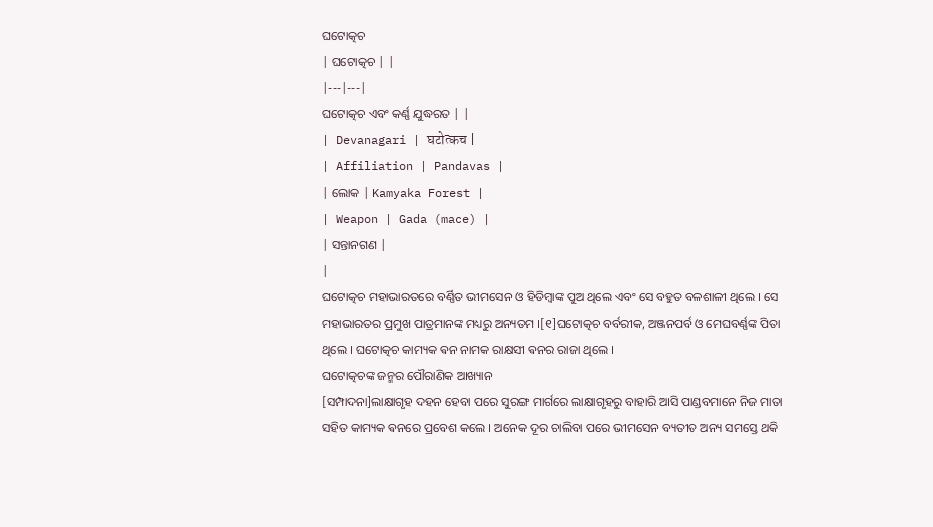ଘଟୋତ୍କଚ
| ଘଟୋତ୍କଚ | |
|---|---|
ଘଟୋତ୍କଚ ଏବଂ କର୍ଣ୍ଣ ଯୁଦ୍ଧରତ | |
| Devanagari | घटोत्कच |
| Affiliation | Pandavas |
| ଲୋକ | Kamyaka Forest |
| Weapon | Gada (mace) |
| ସନ୍ତାନଗଣ |
|
ଘଟୋତ୍କଚ ମହାଭାରତରେ ବର୍ଣ୍ଣିତ ଭୀମସେନ ଓ ହିଡିମ୍ବାଙ୍କ ପୁଅ ଥିଲେ ଏବଂ ସେ ବହୁତ ବଳଶାଳୀ ଥିଲେ । ସେ ମହାଭାରତର ପ୍ରମୁଖ ପାତ୍ରମାନଙ୍କ ମଧ୍ୟରୁ ଅନ୍ୟତମ ।[୧]ଘଟୋତ୍କଚ ବର୍ବରୀକ, ଅଞ୍ଜନପର୍ବ ଓ ମେଘବର୍ଣ୍ଣଙ୍କ ପିତା ଥିଲେ । ଘଟୋତ୍କଚ କାମ୍ୟକ ଵନ ନାମକ ରାକ୍ଷସୀ ଵନର ରାଜା ଥିଲେ ।
ଘଟୋତ୍କଚଙ୍କ ଜନ୍ମର ପୌରାଣିକ ଆଖ୍ୟାନ
[ସମ୍ପାଦନା]ଲାକ୍ଷାଗୃହ ଦହନ ହେବା ପରେ ସୁରଙ୍ଗ ମାର୍ଗରେ ଲାକ୍ଷାଗୃହରୁ ବାହାରି ଆସି ପାଣ୍ଡବମାନେ ନିଜ ମାତା ସହିତ କାମ୍ୟକ ଵନରେ ପ୍ରବେଶ କଲେ । ଅନେକ ଦୂର ଚାଲିବା ପରେ ଭୀମସେନ ବ୍ୟତୀତ ଅନ୍ୟ ସମସ୍ତେ ଥକି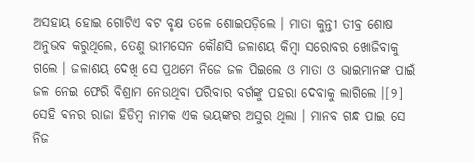ଅସହାୟ ହୋଇ ଗୋଟିଏ ବଟ ବୃକ୍ଷ ତଳେ ଶୋଇପଡ଼ିଲେ । ମାତା କୁନ୍ତୀ ତୀବ୍ର ଶୋଷ ଅନୁଭବ କରୁଥିଲେ, ତେଣୁ ଭୀମସେନ କୌଣସି ଜଳାଶୟ କିମ୍ବା ସରୋବର ଖୋଜିବାକୁ ଗଲେ । ଜଳାଶୟ ଦେଖି ସେ ପ୍ରଥମେ ନିଜେ ଜଳ ପିଇଲେ ଓ ମାତା ଓ ଭାଇମାନଙ୍କ ପାଇଁ ଜଳ ନେଇ ଫେରି ବିଶ୍ରାମ ନେଉଥିବା ପରିବାର ବର୍ଗଙ୍କୁ ପହରା ଦେବାକୁ ଲାଗିଲେ ।[୨]
ସେହି ଵନର ରାଜା ହିଡିମ୍ବ ନାମକ ଏକ ଭୟଙ୍କର ଅସୁର ଥିଲା । ମାନବ ଗନ୍ଧ ପାଇ ସେ ନିଜ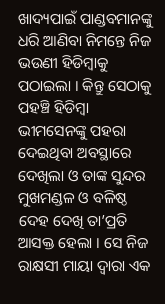ଖାଦ୍ୟପାଇଁ ପାଣ୍ଡବମାନଙ୍କୁ ଧରି ଆଣିବା ନିମନ୍ତେ ନିଜ ଭଉଣୀ ହିଡିମ୍ବାକୁ ପଠାଇଲା । କିନ୍ତୁ ସେଠାକୁ ପହଞ୍ଚି ହିଡିମ୍ବା ଭୀମସେନଙ୍କୁ ପହରା ଦେଇଥିବା ଅବସ୍ଥାରେ ଦେଖିଲା ଓ ତାଙ୍କ ସୁନ୍ଦର ମୁଖମଣ୍ଡଳ ଓ ବଳିଷ୍ଠ ଦେହ ଦେଖି ତା’ପ୍ରତି ଆସକ୍ତ ହେଲା । ସେ ନିଜ ରାକ୍ଷସୀ ମାୟା ଦ୍ୱାରା ଏକ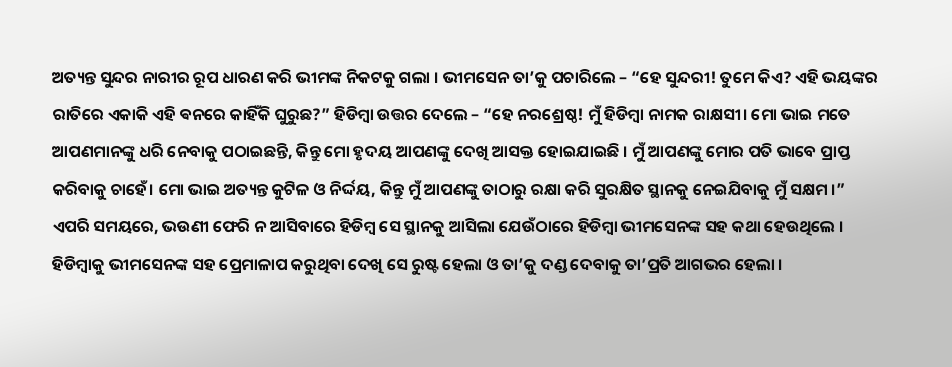ଅତ୍ୟନ୍ତ ସୁନ୍ଦର ନାରୀର ରୂପ ଧାରଣ କରି ଭୀମଙ୍କ ନିକଟକୁ ଗଲା । ଭୀମସେନ ତା’କୁ ପଚାରିଲେ – “ହେ ସୁନ୍ଦରୀ! ତୁମେ କିଏ? ଏହି ଭୟଙ୍କର ରାତିରେ ଏକାକି ଏହି ଵନରେ କାହିଁକି ଘୁରୁଛ?” ହିଡିମ୍ବା ଉତ୍ତର ଦେଲେ – “ହେ ନରଶ୍ରେଷ୍ଠ! ମୁଁ ହିଡିମ୍ବା ନାମକ ରାକ୍ଷସୀ। ମୋ ଭାଇ ମତେ ଆପଣମାନଙ୍କୁ ଧରି ନେବାକୁ ପଠାଇଛନ୍ତି, କିନ୍ତୁ ମୋ ହୃଦୟ ଆପଣଙ୍କୁ ଦେଖି ଆସକ୍ତ ହୋଇଯାଇଛି । ମୁଁ ଆପଣଙ୍କୁ ମୋର ପତି ଭାବେ ପ୍ରାପ୍ତ କରିବାକୁ ଚାହେଁ। ମୋ ଭାଇ ଅତ୍ୟନ୍ତ କୁଟିଳ ଓ ନିର୍ଦ୍ଦୟ, କିନ୍ତୁ ମୁଁ ଆପଣଙ୍କୁ ତାଠାରୁ ରକ୍ଷା କରି ସୁରକ୍ଷିତ ସ୍ଥାନକୁ ନେଇଯିବାକୁ ମୁଁ ସକ୍ଷମ ।”
ଏପରି ସମୟରେ, ଭଉଣୀ ଫେରି ନ ଆସିବାରେ ହିଡିମ୍ବ ସେ ସ୍ଥାନକୁ ଆସିଲା ଯେଉଁଠାରେ ହିଡିମ୍ବା ଭୀମସେନଙ୍କ ସହ କଥା ହେଉଥିଲେ । ହିଡିମ୍ବାକୁ ଭୀମସେନଙ୍କ ସହ ପ୍ରେମାଳାପ କରୁଥିବା ଦେଖି ସେ ରୁଷ୍ଟ ହେଲା ଓ ତା’କୁ ଦଣ୍ଡ ଦେବାକୁ ତା’ପ୍ରତି ଆଗଭର ହେଲା ।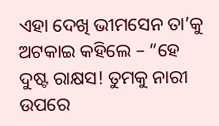ଏହା ଦେଖି ଭୀମସେନ ତା’କୁ ଅଟକାଇ କହିଲେ – “ହେ ଦୁଷ୍ଟ ରାକ୍ଷସ! ତୁମକୁ ନାରୀ ଉପରେ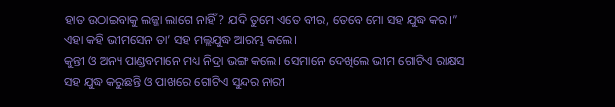ହାତ ଉଠାଇବାକୁ ଲଜ୍ଜା ଲାଗେ ନାହିଁ? ଯଦି ତୁମେ ଏତେ ବୀର, ତେବେ ମୋ ସହ ଯୁଦ୍ଧ କର।” ଏହା କହି ଭୀମସେନ ତା’ ସହ ମଲ୍ଲଯୁଦ୍ଧ ଆରମ୍ଭ କଲେ।
କୁନ୍ତୀ ଓ ଅନ୍ୟ ପାଣ୍ଡବମାନେ ମଧ୍ୟ ନିଦ୍ରା ଭଙ୍ଗ କଲେ। ସେମାନେ ଦେଖିଲେ ଭୀମ ଗୋଟିଏ ରାକ୍ଷସ ସହ ଯୁଦ୍ଧ କରୁଛନ୍ତି ଓ ପାଖରେ ଗୋଟିଏ ସୁନ୍ଦର ନାରୀ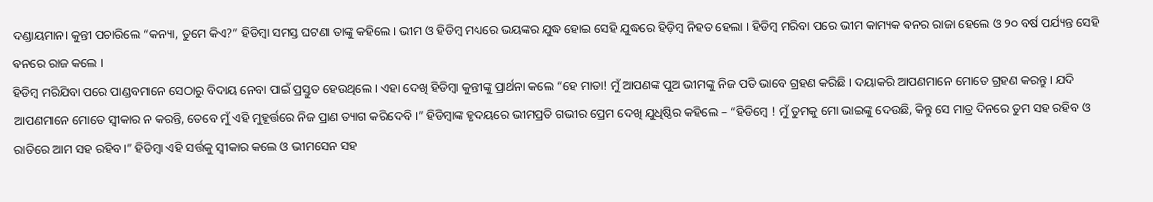ଦଣ୍ଡାୟମାନ। କୁନ୍ତୀ ପଚାରିଲେ “କନ୍ୟା, ତୁମେ କିଏ?” ହିଡିମ୍ବା ସମସ୍ତ ଘଟଣା ତାଙ୍କୁ କହିଲେ । ଭୀମ ଓ ହିଡିମ୍ବ ମଧ୍ୟରେ ଭୟଙ୍କର ଯୁଦ୍ଧ ହୋଇ ସେହି ଯୁଦ୍ଧରେ ହିଡ଼ିମ୍ବ ନିହତ ହେଲା । ହିଡିମ୍ବ ମରିବା ପରେ ଭୀମ କାମ୍ୟକ ଵନର ରାଜା ହେଲେ ଓ ୨୦ ବର୍ଷ ପର୍ଯ୍ୟନ୍ତ ସେହି ଵନରେ ରାଜ କଲେ ।
ହିଡିମ୍ବ ମରିଯିବା ପରେ ପାଣ୍ଡବମାନେ ସେଠାରୁ ବିଦାୟ ନେବା ପାଇଁ ପ୍ରସ୍ତୁତ ହେଉଥିଲେ । ଏହା ଦେଖି ହିଡିମ୍ବା କୁନ୍ତୀଙ୍କୁ ପ୍ରାର୍ଥନା କଲେ “ହେ ମାତା! ମୁଁ ଆପଣଙ୍କ ପୁଅ ଭୀମଙ୍କୁ ନିଜ ପତି ଭାବେ ଗ୍ରହଣ କରିଛି । ଦୟାକରି ଆପଣମାନେ ମୋତେ ଗ୍ରହଣ କରନ୍ତୁ । ଯଦି ଆପଣମାନେ ମୋତେ ସ୍ୱୀକାର ନ କରନ୍ତି, ତେବେ ମୁଁ ଏହି ମୁହୂର୍ତ୍ତରେ ନିଜ ପ୍ରାଣ ତ୍ୟାଗ କରିଦେବି ।” ହିଡିମ୍ବାଙ୍କ ହୃଦୟରେ ଭୀମପ୍ରତି ଗଭୀର ପ୍ରେମ ଦେଖି ଯୁଧିଷ୍ଠିର କହିଲେ – “ହିଡିମ୍ବେ ! ମୁଁ ତୁମକୁ ମୋ ଭାଇଙ୍କୁ ଦେଉଛି, କିନ୍ତୁ ସେ ମାତ୍ର ଦିନରେ ତୁମ ସହ ରହିବ ଓ ରାତିରେ ଆମ ସହ ରହିବ।” ହିଡିମ୍ବା ଏହି ସର୍ତ୍ତକୁ ସ୍ୱୀକାର କଲେ ଓ ଭୀମସେନ ସହ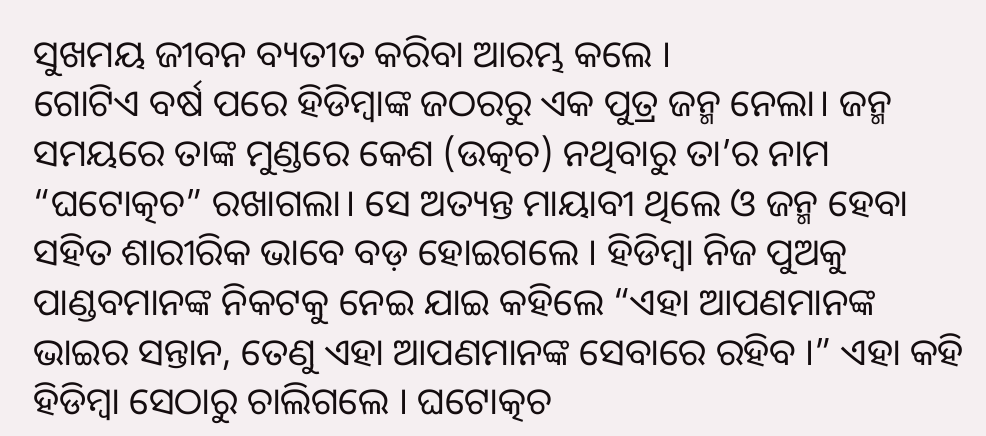ସୁଖମୟ ଜୀବନ ବ୍ୟତୀତ କରିବା ଆରମ୍ଭ କଲେ ।
ଗୋଟିଏ ବର୍ଷ ପରେ ହିଡିମ୍ବାଙ୍କ ଜଠରରୁ ଏକ ପୁତ୍ର ଜନ୍ମ ନେଲା। ଜନ୍ମ ସମୟରେ ତାଙ୍କ ମୁଣ୍ଡରେ କେଶ (ଉତ୍କଚ) ନଥିବାରୁ ତା’ର ନାମ “ଘଟୋତ୍କଚ” ରଖାଗଲା। ସେ ଅତ୍ୟନ୍ତ ମାୟାବୀ ଥିଲେ ଓ ଜନ୍ମ ହେବା ସହିତ ଶାରୀରିକ ଭାବେ ବଡ଼ ହୋଇଗଲେ । ହିଡିମ୍ବା ନିଜ ପୁଅକୁ ପାଣ୍ଡବମାନଙ୍କ ନିକଟକୁ ନେଇ ଯାଇ କହିଲେ “ଏହା ଆପଣମାନଙ୍କ ଭାଇର ସନ୍ତାନ, ତେଣୁ ଏହା ଆପଣମାନଙ୍କ ସେବାରେ ରହିବ ।” ଏହା କହି ହିଡିମ୍ବା ସେଠାରୁ ଚାଲିଗଲେ । ଘଟୋତ୍କଚ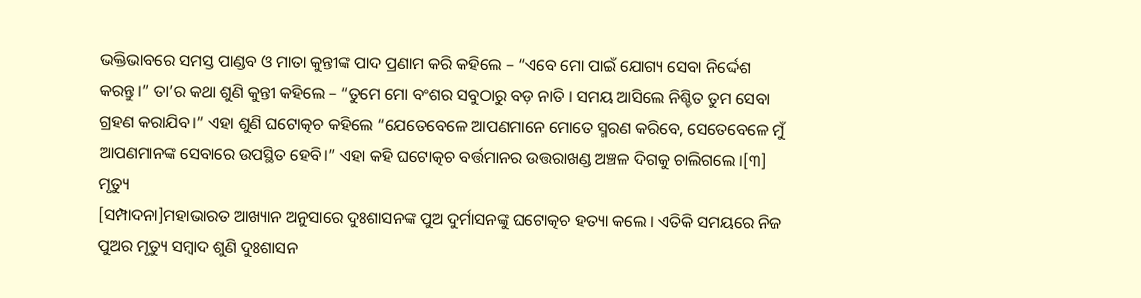ଭକ୍ତିଭାବରେ ସମସ୍ତ ପାଣ୍ଡବ ଓ ମାତା କୁନ୍ତୀଙ୍କ ପାଦ ପ୍ରଣାମ କରି କହିଲେ – “ଏବେ ମୋ ପାଇଁ ଯୋଗ୍ୟ ସେବା ନିର୍ଦ୍ଦେଶ କରନ୍ତୁ।” ତା’ର କଥା ଶୁଣି କୁନ୍ତୀ କହିଲେ – “ତୁମେ ମୋ ବଂଶର ସବୁଠାରୁ ବଡ଼ ନାତି । ସମୟ ଆସିଲେ ନିଶ୍ଚିତ ତୁମ ସେବା ଗ୍ରହଣ କରାଯିବ।” ଏହା ଶୁଣି ଘଟୋତ୍କଚ କହିଲେ “ଯେତେବେଳେ ଆପଣମାନେ ମୋତେ ସ୍ମରଣ କରିବେ, ସେତେବେଳେ ମୁଁ ଆପଣମାନଙ୍କ ସେବାରେ ଉପସ୍ଥିତ ହେବି।” ଏହା କହି ଘଟୋତ୍କଚ ବର୍ତ୍ତମାନର ଉତ୍ତରାଖଣ୍ଡ ଅଞ୍ଚଳ ଦିଗକୁ ଚାଲିଗଲେ ।[୩]
ମୃତ୍ୟୁ
[ସମ୍ପାଦନା]ମହାଭାରତ ଆଖ୍ୟାନ ଅନୁସାରେ ଦୁଃଶାସନଙ୍କ ପୁଅ ଦୁର୍ମାସନଙ୍କୁ ଘଟୋତ୍କଚ ହତ୍ୟା କଲେ । ଏତିକି ସମୟରେ ନିଜ ପୁଅର ମୃତ୍ୟୁ ସମ୍ବାଦ ଶୁଣି ଦୁଃଶାସନ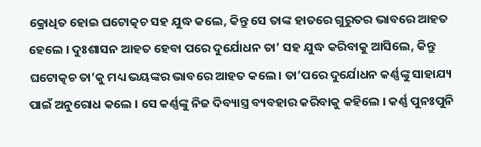କ୍ରୋଧିତ ହୋଇ ଘଟୋତ୍କଚ ସହ ଯୁଦ୍ଧ କଲେ, କିନ୍ତୁ ସେ ତାଙ୍କ ହାତରେ ଗୁରୁତର ଭାବରେ ଆହତ ହେଲେ । ଦୁଃଶାସନ ଆହତ ହେବା ପରେ ଦୁର୍ଯୋଧନ ତା’ ସହ ଯୁଦ୍ଧ କରିବାକୁ ଆସିଲେ, କିନ୍ତୁ ଘଟୋତ୍କଚ ତା’କୁ ମଧ୍ୟ ଭୟଙ୍କର ଭାବରେ ଆହତ କଲେ । ତା’ପରେ ଦୁର୍ଯୋଧନ କର୍ଣ୍ଣଙ୍କୁ ସାହାଯ୍ୟ ପାଇଁ ଅନୁରୋଧ କଲେ । ସେ କର୍ଣ୍ଣଙ୍କୁ ନିଜ ଦିବ୍ୟାସ୍ତ୍ର ବ୍ୟବହାର କରିବାକୁ କହିଲେ । କର୍ଣ୍ଣ ପୁନଃପୁନି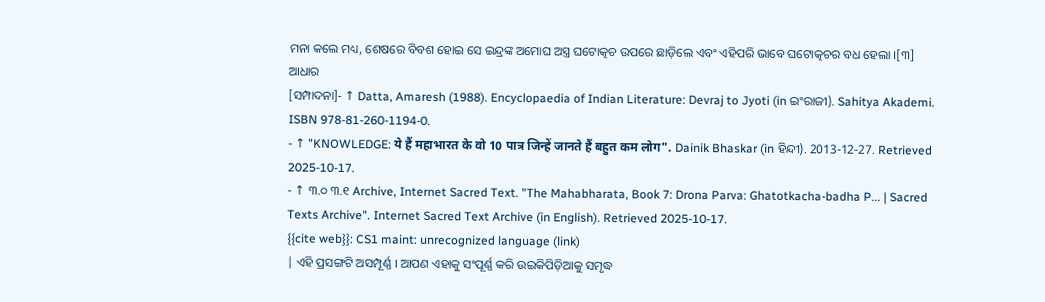ମନା କଲେ ମଧ୍ୟ, ଶେଷରେ ବିବଶ ହୋଇ ସେ ଇନ୍ଦ୍ରଙ୍କ ଅମୋଘ ଅସ୍ତ୍ର ଘଟୋତ୍କଚ ଉପରେ ଛାଡ଼ିଲେ ଏବଂ ଏହିପରି ଭାବେ ଘଟୋତ୍କଚର ବଧ ହେଲା ।[୩]
ଆଧାର
[ସମ୍ପାଦନା]- ↑ Datta, Amaresh (1988). Encyclopaedia of Indian Literature: Devraj to Jyoti (in ଇଂରାଜୀ). Sahitya Akademi. ISBN 978-81-260-1194-0.
- ↑ "KNOWLEDGE: ये हैं महाभारत के वो 10 पात्र जिन्हें जानते हैं बहुत कम लोग". Dainik Bhaskar (in ହିନ୍ଦୀ). 2013-12-27. Retrieved 2025-10-17.
- ↑ ୩.୦ ୩.୧ Archive, Internet Sacred Text. "The Mahabharata, Book 7: Drona Parva: Ghatotkacha-badha P... | Sacred Texts Archive". Internet Sacred Text Archive (in English). Retrieved 2025-10-17.
{{cite web}}: CS1 maint: unrecognized language (link)
| ଏହି ପ୍ରସଙ୍ଗଟି ଅସମ୍ପୂର୍ଣ୍ଣ । ଆପଣ ଏହାକୁ ସଂପୂର୍ଣ୍ଣ କରି ଉଇକିପିଡ଼ିଆକୁ ସମୃଦ୍ଧ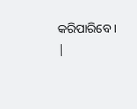କରିପାରିବେ । |